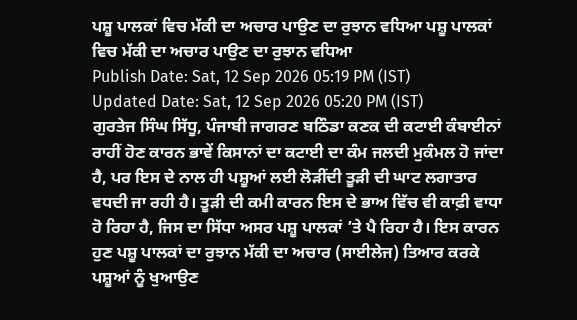ਪਸ਼ੂ ਪਾਲਕਾਂ ਵਿਚ ਮੱਕੀ ਦਾ ਅਚਾਰ ਪਾਉਣ ਦਾ ਰੁਝਾਨ ਵਧਿਆ ਪਸ਼ੂ ਪਾਲਕਾਂ ਵਿਚ ਮੱਕੀ ਦਾ ਅਚਾਰ ਪਾਉਣ ਦਾ ਰੁਝਾਨ ਵਧਿਆ
Publish Date: Sat, 12 Sep 2026 05:19 PM (IST)
Updated Date: Sat, 12 Sep 2026 05:20 PM (IST)
ਗੁਰਤੇਜ ਸਿੰਘ ਸਿੱਧੂ, ਪੰਜਾਬੀ ਜਾਗਰਣ ਬਠਿੰਡਾ ਕਣਕ ਦੀ ਕਟਾਈ ਕੰਬਾਈਨਾਂ ਰਾਹੀਂ ਹੋਣ ਕਾਰਨ ਭਾਵੇਂ ਕਿਸਾਨਾਂ ਦਾ ਕਟਾਈ ਦਾ ਕੰਮ ਜਲਦੀ ਮੁਕੰਮਲ ਹੋ ਜਾਂਦਾ ਹੈ, ਪਰ ਇਸ ਦੇ ਨਾਲ ਹੀ ਪਸ਼ੂਆਂ ਲਈ ਲੋੜੀਂਦੀ ਤੂੜੀ ਦੀ ਘਾਟ ਲਗਾਤਾਰ ਵਧਦੀ ਜਾ ਰਹੀ ਹੈ। ਤੂੜੀ ਦੀ ਕਮੀ ਕਾਰਨ ਇਸ ਦੇ ਭਾਅ ਵਿੱਚ ਵੀ ਕਾਫ਼ੀ ਵਾਧਾ ਹੋ ਰਿਹਾ ਹੈ, ਜਿਸ ਦਾ ਸਿੱਧਾ ਅਸਰ ਪਸ਼ੂ ਪਾਲਕਾਂ ’ਤੇ ਪੈ ਰਿਹਾ ਹੈ। ਇਸ ਕਾਰਨ ਹੁਣ ਪਸ਼ੂ ਪਾਲਕਾਂ ਦਾ ਰੁਝਾਨ ਮੱਕੀ ਦਾ ਅਚਾਰ (ਸਾਈਲੇਜ) ਤਿਆਰ ਕਰਕੇ ਪਸ਼ੂਆਂ ਨੂੰ ਖੁਆਉਣ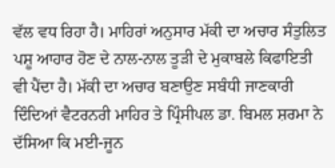ਵੱਲ ਵਧ ਰਿਹਾ ਹੈ। ਮਾਹਿਰਾਂ ਅਨੁਸਾਰ ਮੱਕੀ ਦਾ ਅਚਾਰ ਸੰਤੁਲਿਤ ਪਸ਼ੂ ਆਹਾਰ ਹੋਣ ਦੇ ਨਾਲ-ਨਾਲ ਤੂੜੀ ਦੇ ਮੁਕਾਬਲੇ ਕਿਫਾਇਤੀ ਵੀ ਪੈਂਦਾ ਹੈ। ਮੱਕੀ ਦਾ ਅਚਾਰ ਬਣਾਉਣ ਸਬੰਧੀ ਜਾਣਕਾਰੀ ਦਿੰਦਿਆਂ ਵੈਟਰਨਰੀ ਮਾਹਿਰ ਤੇ ਪ੍ਰਿੰਸੀਪਲ ਡਾ. ਬਿਮਲ ਸ਼ਰਮਾ ਨੇ ਦੱਸਿਆ ਕਿ ਮਈ-ਜੂਨ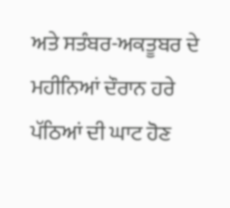ਅਤੇ ਸਤੰਬਰ-ਅਕਤੂਬਰ ਦੇ ਮਹੀਨਿਆਂ ਦੌਰਾਨ ਹਰੇ ਪੱਠਿਆਂ ਦੀ ਘਾਟ ਹੋਣ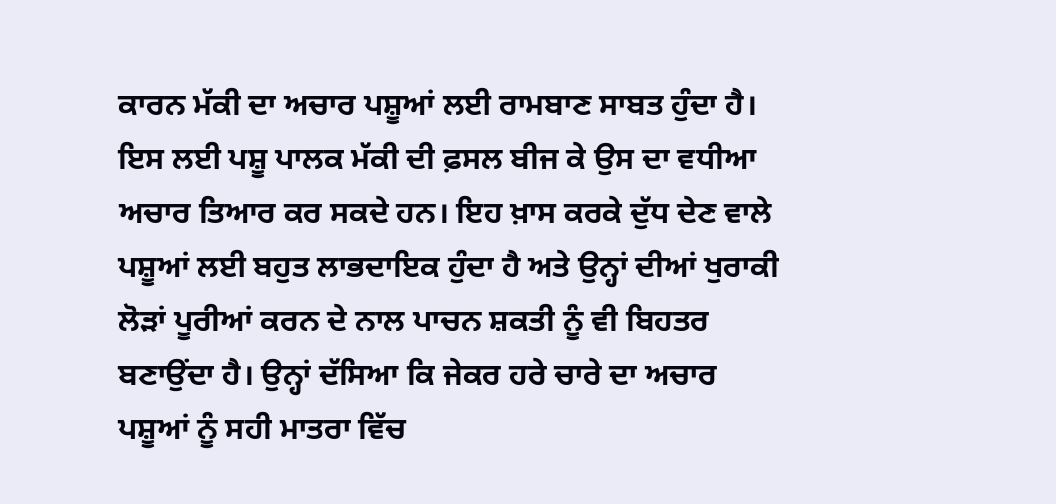ਕਾਰਨ ਮੱਕੀ ਦਾ ਅਚਾਰ ਪਸ਼ੂਆਂ ਲਈ ਰਾਮਬਾਣ ਸਾਬਤ ਹੁੰਦਾ ਹੈ। ਇਸ ਲਈ ਪਸ਼ੂ ਪਾਲਕ ਮੱਕੀ ਦੀ ਫ਼ਸਲ ਬੀਜ ਕੇ ਉਸ ਦਾ ਵਧੀਆ ਅਚਾਰ ਤਿਆਰ ਕਰ ਸਕਦੇ ਹਨ। ਇਹ ਖ਼ਾਸ ਕਰਕੇ ਦੁੱਧ ਦੇਣ ਵਾਲੇ ਪਸ਼ੂਆਂ ਲਈ ਬਹੁਤ ਲਾਭਦਾਇਕ ਹੁੰਦਾ ਹੈ ਅਤੇ ਉਨ੍ਹਾਂ ਦੀਆਂ ਖੁਰਾਕੀ ਲੋੜਾਂ ਪੂਰੀਆਂ ਕਰਨ ਦੇ ਨਾਲ ਪਾਚਨ ਸ਼ਕਤੀ ਨੂੰ ਵੀ ਬਿਹਤਰ ਬਣਾਉਂਦਾ ਹੈ। ਉਨ੍ਹਾਂ ਦੱਸਿਆ ਕਿ ਜੇਕਰ ਹਰੇ ਚਾਰੇ ਦਾ ਅਚਾਰ ਪਸ਼ੂਆਂ ਨੂੰ ਸਹੀ ਮਾਤਰਾ ਵਿੱਚ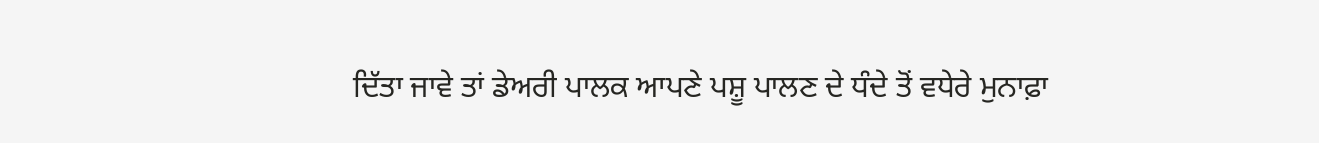ਦਿੱਤਾ ਜਾਵੇ ਤਾਂ ਡੇਅਰੀ ਪਾਲਕ ਆਪਣੇ ਪਸ਼ੂ ਪਾਲਣ ਦੇ ਧੰਦੇ ਤੋਂ ਵਧੇਰੇ ਮੁਨਾਫ਼ਾ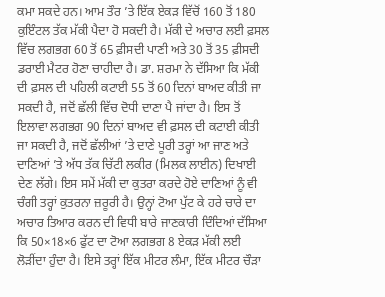ਕਮਾ ਸਕਦੇ ਹਨ। ਆਮ ਤੌਰ ’ਤੇ ਇੱਕ ਏਕੜ ਵਿੱਚੋਂ 160 ਤੋਂ 180 ਕੁਇੰਟਲ ਤੱਕ ਮੱਕੀ ਪੈਦਾ ਹੋ ਸਕਦੀ ਹੈ। ਮੱਕੀ ਦੇ ਅਚਾਰ ਲਈ ਫ਼ਸਲ ਵਿੱਚ ਲਗਭਗ 60 ਤੋਂ 65 ਫ਼ੀਸਦੀ ਪਾਣੀ ਅਤੇ 30 ਤੋਂ 35 ਫ਼ੀਸਦੀ ਡਰਾਈ ਮੈਟਰ ਹੋਣਾ ਚਾਹੀਦਾ ਹੈ। ਡਾ. ਸ਼ਰਮਾ ਨੇ ਦੱਸਿਆ ਕਿ ਮੱਕੀ ਦੀ ਫ਼ਸਲ ਦੀ ਪਹਿਲੀ ਕਟਾਈ 55 ਤੋਂ 60 ਦਿਨਾਂ ਬਾਅਦ ਕੀਤੀ ਜਾ ਸਕਦੀ ਹੈ, ਜਦੋਂ ਛੱਲੀ ਵਿੱਚ ਦੋਧੀ ਦਾਣਾ ਪੈ ਜਾਂਦਾ ਹੈ। ਇਸ ਤੋਂ ਇਲਾਵਾ ਲਗਭਗ 90 ਦਿਨਾਂ ਬਾਅਦ ਵੀ ਫ਼ਸਲ ਦੀ ਕਟਾਈ ਕੀਤੀ ਜਾ ਸਕਦੀ ਹੈ, ਜਦੋਂ ਛੱਲੀਆਂ ’ਤੇ ਦਾਣੇ ਪੂਰੀ ਤਰ੍ਹਾਂ ਆ ਜਾਣ ਅਤੇ ਦਾਣਿਆਂ ’ਤੇ ਅੱਧ ਤੱਕ ਚਿੱਟੀ ਲਕੀਰ (ਮਿਲਕ ਲਾਈਨ) ਦਿਖਾਈ ਦੇਣ ਲੱਗੇ। ਇਸ ਸਮੇਂ ਮੱਕੀ ਦਾ ਕੁਤਰਾ ਕਰਦੇ ਹੋਏ ਦਾਣਿਆਂ ਨੂੰ ਵੀ ਚੰਗੀ ਤਰ੍ਹਾਂ ਕੁਤਰਨਾ ਜ਼ਰੂਰੀ ਹੈ। ਉਨ੍ਹਾਂ ਟੋਆ ਪੁੱਟ ਕੇ ਹਰੇ ਚਾਰੇ ਦਾ ਅਚਾਰ ਤਿਆਰ ਕਰਨ ਦੀ ਵਿਧੀ ਬਾਰੇ ਜਾਣਕਾਰੀ ਦਿੰਦਿਆਂ ਦੱਸਿਆ ਕਿ 50×18×6 ਫੁੱਟ ਦਾ ਟੋਆ ਲਗਭਗ 8 ਏਕੜ ਮੱਕੀ ਲਈ ਲੋੜੀਂਦਾ ਹੁੰਦਾ ਹੈ। ਇਸੇ ਤਰ੍ਹਾਂ ਇੱਕ ਮੀਟਰ ਲੰਮਾ, ਇੱਕ ਮੀਟਰ ਚੌੜਾ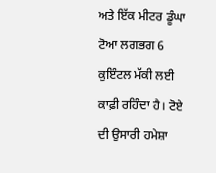ਅਤੇ ਇੱਕ ਮੀਟਰ ਡੂੰਘਾ ਟੋਆ ਲਗਭਗ 6 ਕੁਇੰਟਲ ਮੱਕੀ ਲਈ ਕਾਫ਼ੀ ਰਹਿੰਦਾ ਹੈ। ਟੋਏ ਦੀ ਉਸਾਰੀ ਹਮੇਸ਼ਾ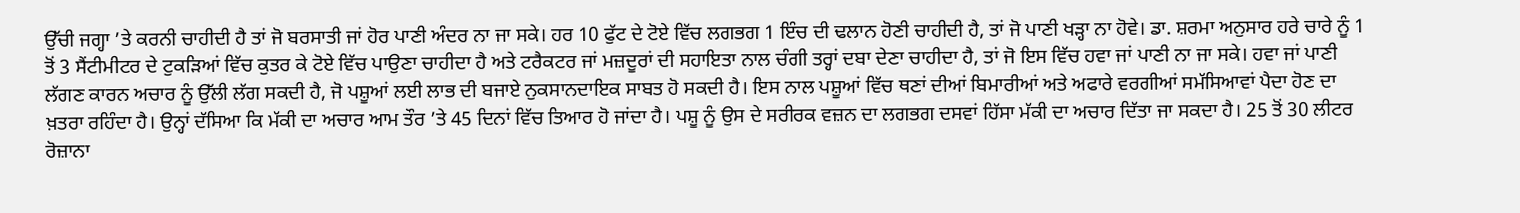ਉੱਚੀ ਜਗ੍ਹਾ ’ਤੇ ਕਰਨੀ ਚਾਹੀਦੀ ਹੈ ਤਾਂ ਜੋ ਬਰਸਾਤੀ ਜਾਂ ਹੋਰ ਪਾਣੀ ਅੰਦਰ ਨਾ ਜਾ ਸਕੇ। ਹਰ 10 ਫੁੱਟ ਦੇ ਟੋਏ ਵਿੱਚ ਲਗਭਗ 1 ਇੰਚ ਦੀ ਢਲਾਨ ਹੋਣੀ ਚਾਹੀਦੀ ਹੈ, ਤਾਂ ਜੋ ਪਾਣੀ ਖੜ੍ਹਾ ਨਾ ਹੋਵੇ। ਡਾ. ਸ਼ਰਮਾ ਅਨੁਸਾਰ ਹਰੇ ਚਾਰੇ ਨੂੰ 1 ਤੋਂ 3 ਸੈਂਟੀਮੀਟਰ ਦੇ ਟੁਕੜਿਆਂ ਵਿੱਚ ਕੁਤਰ ਕੇ ਟੋਏ ਵਿੱਚ ਪਾਉਣਾ ਚਾਹੀਦਾ ਹੈ ਅਤੇ ਟਰੈਕਟਰ ਜਾਂ ਮਜ਼ਦੂਰਾਂ ਦੀ ਸਹਾਇਤਾ ਨਾਲ ਚੰਗੀ ਤਰ੍ਹਾਂ ਦਬਾ ਦੇਣਾ ਚਾਹੀਦਾ ਹੈ, ਤਾਂ ਜੋ ਇਸ ਵਿੱਚ ਹਵਾ ਜਾਂ ਪਾਣੀ ਨਾ ਜਾ ਸਕੇ। ਹਵਾ ਜਾਂ ਪਾਣੀ ਲੱਗਣ ਕਾਰਨ ਅਚਾਰ ਨੂੰ ਉੱਲੀ ਲੱਗ ਸਕਦੀ ਹੈ, ਜੋ ਪਸ਼ੂਆਂ ਲਈ ਲਾਭ ਦੀ ਬਜਾਏ ਨੁਕਸਾਨਦਾਇਕ ਸਾਬਤ ਹੋ ਸਕਦੀ ਹੈ। ਇਸ ਨਾਲ ਪਸ਼ੂਆਂ ਵਿੱਚ ਥਣਾਂ ਦੀਆਂ ਬਿਮਾਰੀਆਂ ਅਤੇ ਅਫਾਰੇ ਵਰਗੀਆਂ ਸਮੱਸਿਆਵਾਂ ਪੈਦਾ ਹੋਣ ਦਾ ਖ਼ਤਰਾ ਰਹਿੰਦਾ ਹੈ। ਉਨ੍ਹਾਂ ਦੱਸਿਆ ਕਿ ਮੱਕੀ ਦਾ ਅਚਾਰ ਆਮ ਤੌਰ ’ਤੇ 45 ਦਿਨਾਂ ਵਿੱਚ ਤਿਆਰ ਹੋ ਜਾਂਦਾ ਹੈ। ਪਸ਼ੂ ਨੂੰ ਉਸ ਦੇ ਸਰੀਰਕ ਵਜ਼ਨ ਦਾ ਲਗਭਗ ਦਸਵਾਂ ਹਿੱਸਾ ਮੱਕੀ ਦਾ ਅਚਾਰ ਦਿੱਤਾ ਜਾ ਸਕਦਾ ਹੈ। 25 ਤੋਂ 30 ਲੀਟਰ ਰੋਜ਼ਾਨਾ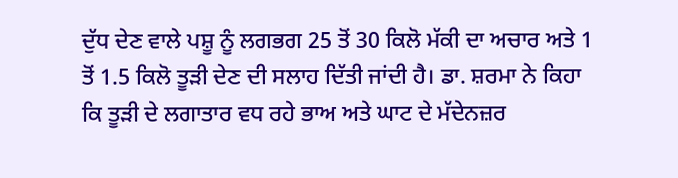ਦੁੱਧ ਦੇਣ ਵਾਲੇ ਪਸ਼ੂ ਨੂੰ ਲਗਭਗ 25 ਤੋਂ 30 ਕਿਲੋ ਮੱਕੀ ਦਾ ਅਚਾਰ ਅਤੇ 1 ਤੋਂ 1.5 ਕਿਲੋ ਤੂੜੀ ਦੇਣ ਦੀ ਸਲਾਹ ਦਿੱਤੀ ਜਾਂਦੀ ਹੈ। ਡਾ. ਸ਼ਰਮਾ ਨੇ ਕਿਹਾ ਕਿ ਤੂੜੀ ਦੇ ਲਗਾਤਾਰ ਵਧ ਰਹੇ ਭਾਅ ਅਤੇ ਘਾਟ ਦੇ ਮੱਦੇਨਜ਼ਰ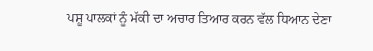ਪਸ਼ੂ ਪਾਲਕਾਂ ਨੂੰ ਮੱਕੀ ਦਾ ਅਚਾਰ ਤਿਆਰ ਕਰਨ ਵੱਲ ਧਿਆਨ ਦੇਣਾ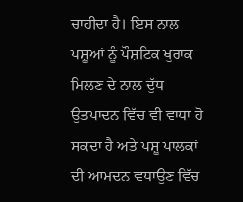ਚਾਹੀਦਾ ਹੈ। ਇਸ ਨਾਲ ਪਸ਼ੂਆਂ ਨੂੰ ਪੌਸ਼ਟਿਕ ਖੁਰਾਕ ਮਿਲਣ ਦੇ ਨਾਲ ਦੁੱਧ ਉਤਪਾਦਨ ਵਿੱਚ ਵੀ ਵਾਧਾ ਹੋ ਸਕਦਾ ਹੈ ਅਤੇ ਪਸ਼ੂ ਪਾਲਕਾਂ ਦੀ ਆਮਦਨ ਵਧਾਉਣ ਵਿੱਚ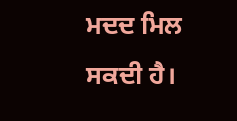ਮਦਦ ਮਿਲ ਸਕਦੀ ਹੈ।